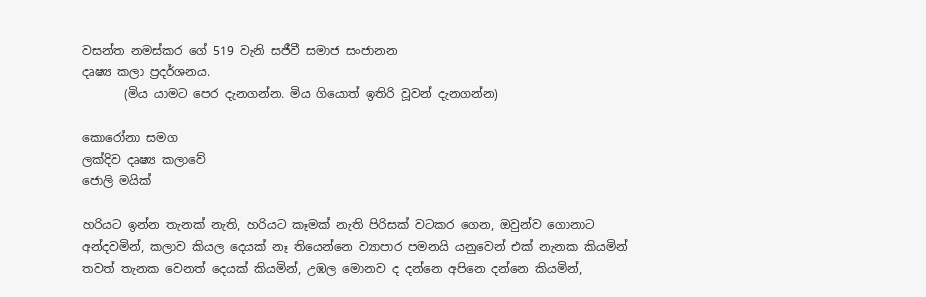වසන්ත නමස්කර ගේ 519 වැනි සජීවී සමාජ සංජානන
දෘෂ්‍ය කලා ප්‍රදර්ශනය.
       (මිය යාමට පෙර දැනගන්න. මිය ගියොත් ඉතිරි වූවන් දැනගන්න)

කොරෝනා සමග
ලක්දිව දෘෂ්‍ය කලාවේ
ජොලි මයික්

හරියට ඉන්න තැනක් නැති, හරියට කෑමක් නැති පිරිසක් වටකර ගෙන, ඔවුන්ව ගොනාට අන්දවමින්, කලාව කියල දෙයක් නෑ තියෙන්නෙ ව්‍යාපාර පමනයි යනුවෙන් එක් නැනක කියමින්  තවත් තැනක වෙනත් දෙයක් කියමින්, උඹල මොනව ද දන්නෙ අපිනෙ දන්නෙ කියමින්,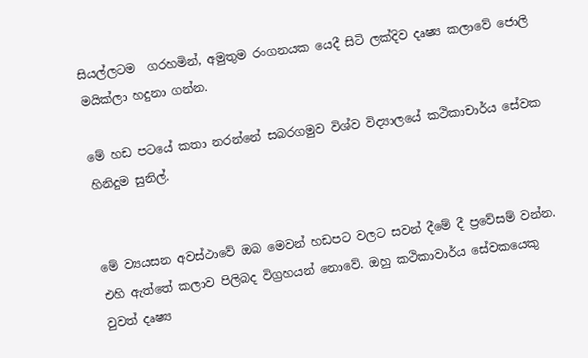සියල්ලටම  ගරහමින්, අමුතුම රංගනයක යෙදී සිටි ලක්දිව දෘෂ්‍ය කලාවේ ජොලි මයික්ලා හදුනා ගන්න.

මේ හඩ පටයේ කතා නරන්නේ සබරගමුව විශ්ව විද්‍යාලයේ කථිකාචාර්ය සේවක හිනිදුම සුනිල්.


මේ ව්‍යයසන අවස්ථාවේ ඔබ මෙවන් හඩපට වලට සවන් දීමේ දී ප්‍රවේසම් වන්න. එහි ඇත්තේ කලාව පිලිබද විග්‍රහයන් නොවේ. ඔහු කථිකාවාර්ය සේවකයෙකු වුවත් දෘෂ්‍ය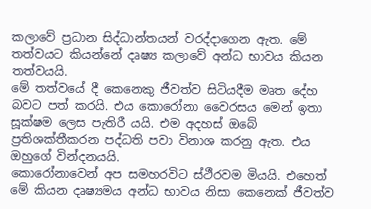කලාවේ ප්‍රධාන සිද්ධාන්තයන් වරද්දාගෙන ඇත. මේ තත්වයට කියන්නේ දෘෂ්‍ය කලාවේ අන්ධ භාවය කියන තත්වයයි.
මේ තත්වයේ දී කෙනෙකු ජීවත්ව සිටියදීම මෘත දේහ බවට පත් කරයි. එය කොරෝනා වෛරසය මෙන් ඉතා සූක්ෂම ලෙස පැතිරී යයි. එම අදහස් ඔබේ ප්‍රතිශක්තීකරන පද්ධති පවා විනාශ කරනු ඇත. එය ඔහුගේ වින්දනයයි.
කොරෝනාවෙන් අප සමහරවිට ස්ථීරවම මියයි. එහෙ‍ත් මේ කියන දෘෂ්‍යමය අන්ධ භාවය නිසා කෙනෙක් ජීවත්ව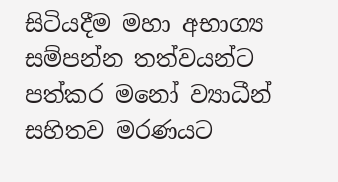සිටියදීම මහා අභාග්‍ය සම්පන්න තත්වයන්ට පත්කර මනෝ ව්‍යාධීන් සහිතව මරණයට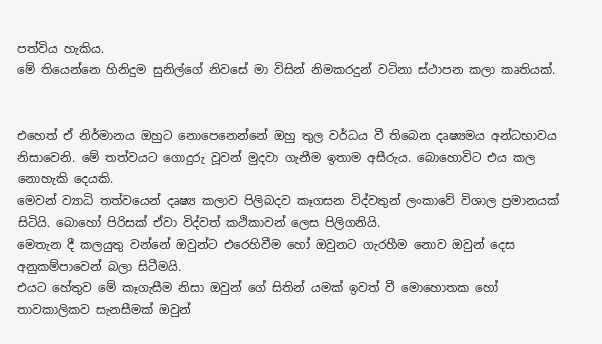පත්විය හැකිය.
මේ තියෙන්නෙ හිනිදුම සුනිල්ගේ නිවසේ මා විසින් නිමකරදුන් වටිනා ස්ථාපන කලා කෘතියක්.


එහෙත් ඒ නිර්මානය ඔහුට නොපෙනෙන්නේ ඔහු තුල වර්ධය වී තිබෙන දෘෂ්‍යමය අන්ධභාවය නිසාවෙනි. මේ තත්වයට ගොදුරු වූවන් මුදවා ගැනීම ඉතාම අසීරුය. බොහොවිට එය කල නොහැකි දෙයකි.
මෙවන් ව්‍යාධි තත්වයෙන් දෘෂ්‍ය කලාව පිලිබදව කෑගසන විද්වතුන් ලංකාවේ විශාල ප්‍රමානයක් සිටියි. බොහෝ පිරිසක් ඒවා විද්වත් කථිකාවන් ලෙස පිලිගනියි.
මෙතැන දී කලයුතු වන්නේ ඔවුන්ට එරෙහිවීම හෝ ඔවුනට ගැරහීම නොව ඔවුන් දෙස අනුකම්පාවෙන් බලා සිටීමයි.
එයට හේතුව මේ කෑගැසීම නිසා ඔවුන් ගේ සිතින් යමක් ඉවත් වී මොහොතක හෝ තාවකාලිකව සැනසීමක් ඔවුන්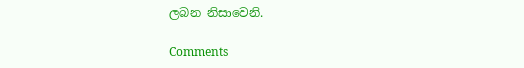ලබන නිසාවෙනි.

Comments